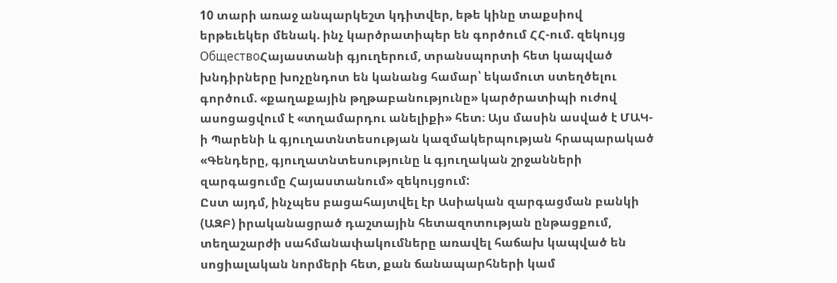10 տարի առաջ անպարկեշտ կդիտվեր, եթե կինը տաքսիով երթեւեկեր մենակ. ինչ կարծրատիպեր են գործում ՀՀ-ում. զեկույց
ОбществоՀայաստանի գյուղերում, տրանսպորտի հետ կապված խնդիրները խոչընդոտ են կանանց համար՝ եկամուտ ստեղծելու գործում. «քաղաքային թղթաբանությունը» կարծրատիպի ուժով ասոցացվում է «տղամարդու անելիքի» հետ։ Այս մասին ասված է ՄԱԿ-ի Պարենի և գյուղատնտեսության կազմակերպության հրապարակած «Գենդերը, գյուղատնտեսությունը և գյուղական շրջանների զարգացումը Հայաստանում» զեկույցում:
Ըստ այդմ, ինչպես բացահայտվել էր Ասիական զարգացման բանկի (ԱԶԲ) իրականացրած դաշտային հետազոտության ընթացքում, տեղաշարժի սահմանափակումները առավել հաճախ կապված են սոցիալական նորմերի հետ, քան ճանապարհների կամ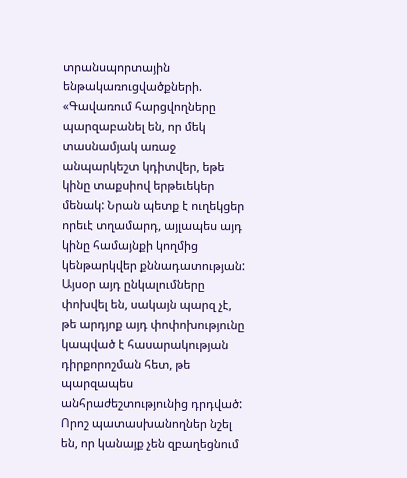տրանսպորտային ենթակառուցվածքների.
«Գավառում հարցվողները պարզաբանել են, որ մեկ տասնամյակ առաջ անպարկեշտ կդիտվեր, եթե կինը տաքսիով երթեւեկեր մենակ: Նրան պետք է ուղեկցեր որեւէ տղամարդ, այլապես այդ կինը համայնքի կողմից կենթարկվեր քննադատության: Այսօր այդ ընկալումները փոխվել են, սակայն պարզ չէ, թե արդյոք այդ փոփոխությունը կապված է հասարակության դիրքորոշման հետ, թե պարզապես անհրաժեշտությունից դրդված: Որոշ պատասխանողներ նշել են, որ կանայք չեն զբաղեցնում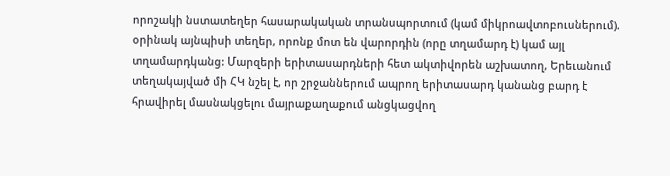որոշակի նստատեղեր հասարակական տրանսպորտում (կամ միկրոավտոբուսներում). օրինակ այնպիսի տեղեր, որոնք մոտ են վարորդին (որը տղամարդ է) կամ այլ տղամարդկանց: Մարզերի երիտասարդների հետ ակտիվորեն աշխատող, Երեւանում տեղակայված մի ՀԿ նշել է, որ շրջաններում ապրող երիտասարդ կանանց բարդ է հրավիրել մասնակցելու մայրաքաղաքում անցկացվող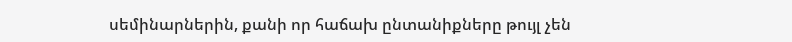սեմինարներին, քանի որ հաճախ ընտանիքները թույլ չեն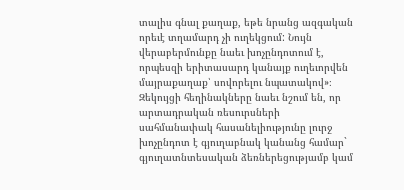տալիս գնալ քաղաք, եթե նրանց ազգական որեւէ տղամարդ չի ուղեկցում: Նույն վերաբերմունքը նաեւ խոչընդոտում է, որպեսզի երիտասարդ կանայք ուղեւորվեն մայրաքաղաք՝ սովորելու նպատակով»։
Զեկույցի հեղինակները նաեւ նշում են, որ արտադրական ռեսուրսների սահմանափակ հասանելիությունը լուրջ խոչընդոտ է գյուղաբնակ կանանց համար` գյուղատնտեսական ձեռներեցությամբ կամ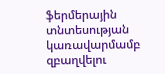ֆերմերային տնտեսության կառավարմամբ զբաղվելու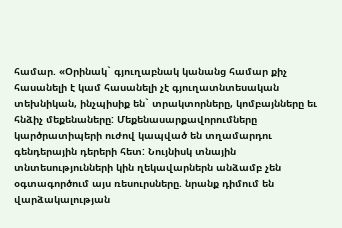համար. «Օրինակ` գյուղաբնակ կանանց համար քիչ հասանելի է կամ հասանելի չէ գյուղատնտեսական տեխնիկան, ինչպիսիք են` տրակտորները, կոմբայնները եւ հնձիչ մեքենաները: Մեքենասարքավորումները կարծրատիպերի ուժով կապված են տղամարդու գենդերային դերերի հետ: Նույնիսկ տնային տնտեսությունների կին ղեկավարներն անձամբ չեն օգտագործում այս ռեսուրսները. նրանք դիմում են վարձակալության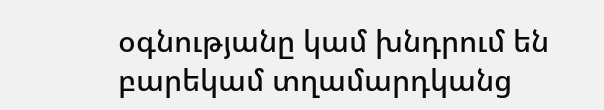օգնությանը կամ խնդրում են բարեկամ տղամարդկանց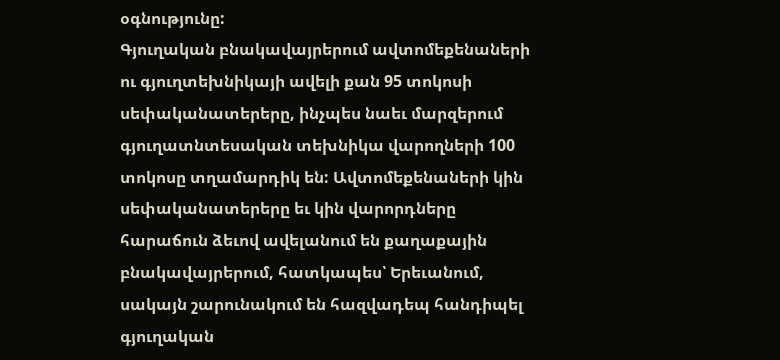օգնությունը:
Գյուղական բնակավայրերում ավտոմեքենաների ու գյուղտեխնիկայի ավելի քան 95 տոկոսի սեփականատերերը, ինչպես նաեւ մարզերում գյուղատնտեսական տեխնիկա վարողների 100 տոկոսը տղամարդիկ են: Ավտոմեքենաների կին սեփականատերերը եւ կին վարորդները հարաճուն ձեւով ավելանում են քաղաքային բնակավայրերում, հատկապես՝ Երեւանում, սակայն շարունակում են հազվադեպ հանդիպել գյուղական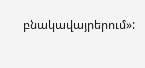բնակավայրերում»: